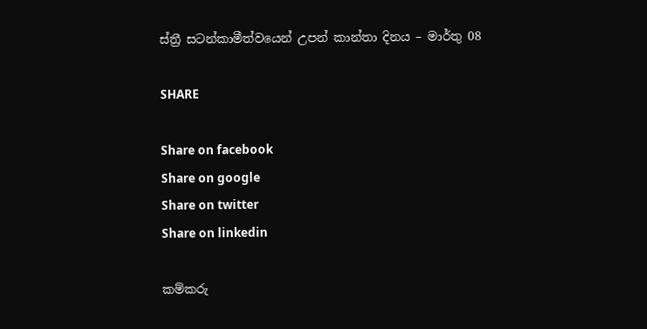ස්ත්‍රී සටන්කාමීත්වයෙන් උපන් කාන්තා දිනය – මාර්තු 08

SHARE

Share on facebook
Share on google
Share on twitter
Share on linkedin

කම්කරු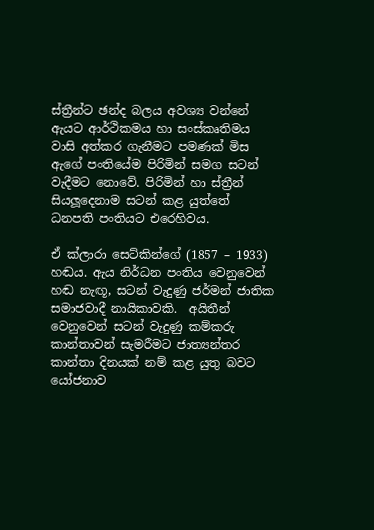ස්ත්‍රීන්ට ඡන්ද බලය අවශ්‍ය වන්නේ ඇයට ආර්ථිකමය හා සංස්කෘතිමය වාසි අත්කර ගැනීමට පමණක් මිස ඇගේ පංතියේම පිරිමින් සමග සටන් වැදීමට නොවේ. පිරිමින් හා ස්ත්‍රීන් සියලූදෙනාම සටන් කළ යුත්තේ ධනපති පංතියට එරෙහිවය.

ඒ ක්ලාරා සෙට්කින්ගේ (1857 – 1933) හඬය. ඇය නිර්ධන පංතිය වෙනුවෙන් හඬ නැඟූ, සටන් වැදුණු ජර්මන් ජාතික සමාජවාදී නායිකාවකි.  අයිතීන් වෙනුවෙන් සටන් වැදුණු කම්කරු කාන්තාවන් සැමරීමට ජාත්‍යන්තර කාන්තා දිනයක් නම් කළ යුතු බවට යෝජනාව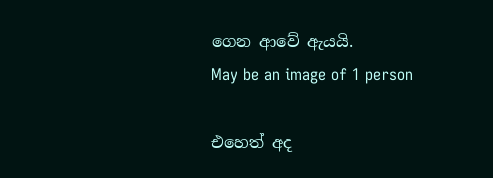ගෙන ආවේ ඇයයි.
May be an image of 1 person

එහෙත් අද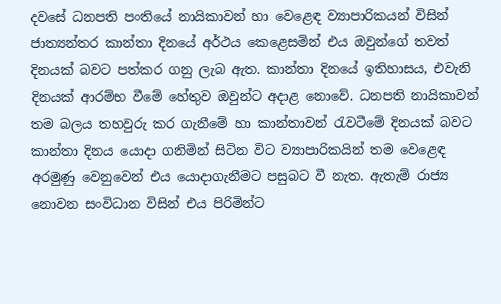දවසේ ධනපති පංතියේ නායිකාවන් හා වෙළෙඳ ව්‍යාපාරිකයන් විසින් ජාත්‍යන්තර කාන්තා දිනයේ අර්ථය කෙළෙසමින් එය ඔවුන්ගේ තවත් දිනයක් බවට පත්කර ගනු ලැබ ඇත. කාන්තා දිනයේ ඉතිහාසය, එවැනි දිනයක් ආරම්භ වීමේ හේතුව ඔවුන්ට අදාළ නොවේ. ධනපති නායිකාවන් තම බලය තහවුරු කර ගැනීමේ හා කාන්තාවන් රැවටීමේ දිනයක් බවට කාන්තා දිනය යොදා ගනිමින් සිටින විට ව්‍යාපාරිකයින් තම වෙළෙඳ අරමුණු වෙනුවෙන් එය යොදාගැනීමට පසුබට වී නැත. ඇතැම් රාජ්‍ය නොවන සංවිධාන විසින් එය පිරිමින්ට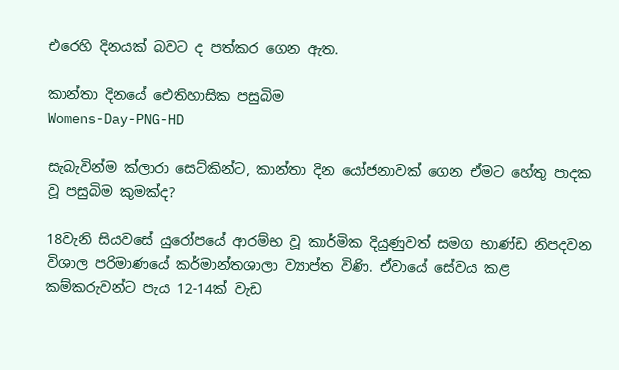එරෙහි දිනයක් බවට ද පත්කර ගෙන ඇත.

කාන්තා දිනයේ ඓතිහාසික පසුබිම
Womens-Day-PNG-HD

සැබැවින්ම ක්ලාරා සෙට්කින්ට, කාන්තා දින යෝජනාවක් ගෙන ඒමට හේතු පාදක වූ පසුබිම කුමක්ද?

18වැනි සියවසේ යුරෝපයේ ආරම්භ වූ කාර්මික දියුණුවත් සමග භාණ්ඩ නිපදවන විශාල පරිමාණයේ කර්මාන්තශාලා ව්‍යාප්ත විණි. ඒවායේ සේවය කළ කම්කරුවන්ට පැය 12-14ක් වැඩ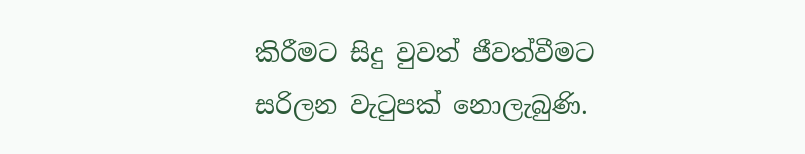කිරීමට සිදු වුවත් ජීවත්වීමට සරිලන වැටුපක් නොලැබුණි.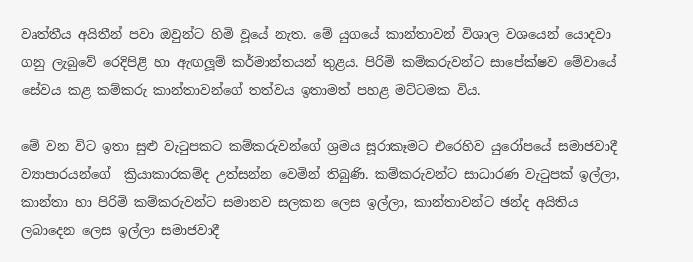වෘත්තීය අයිතීන් පවා ඔවුන්ට හිමි වූයේ නැත. මේ යුගයේ කාන්තාවන් විශාල වශයෙන් යොදවා ගනු ලැබුවේ රෙදිපිළි හා ඇඟලූම් කර්මාන්තයන් තුළය. පිරිමි කම්කරුවන්ට සාපේක්ෂව මේවායේ සේවය කළ කම්කරු කාන්තාවන්ගේ තත්වය ඉතාමත් පහළ මට්ටමක විය.

මේ වන විට ඉතා සුළු වැටුපකට කම්කරුවන්ගේ ශ්‍රමය සූරාකෑමට එරෙහිව යුරෝපයේ සමාජවාදී ව්‍යාපාරයන්ගේ  ක්‍රියාකාරකම්ද උත්සන්න වෙමින් තිබුණි. කම්කරුවන්ට සාධාරණ වැටුපක් ඉල්ලා, කාන්තා හා පිරිමි කම්කරුවන්ට සමානව සලකන ලෙස ඉල්ලා, කාන්තාවන්ට ඡන්ද අයිතිය ලබාදෙන ලෙස ඉල්ලා සමාජවාදී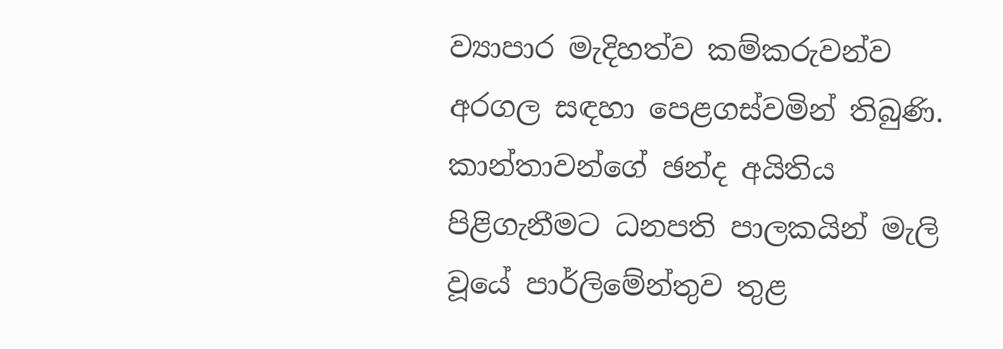ව්‍යාපාර මැදිහත්ව කම්කරුවන්ව අරගල සඳහා පෙළගස්වමින් තිබුණි. කාන්තාවන්ගේ ඡන්ද අයිතිය පිළිගැනීමට ධනපති පාලකයින් මැලි වූයේ පාර්ලිමේන්තුව තුළ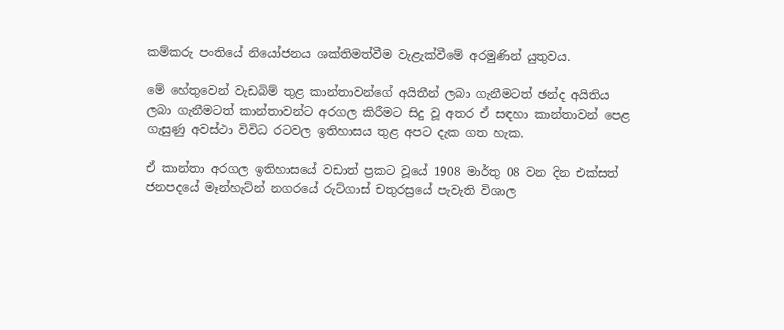කම්කරු පංතියේ නියෝජනය ශක්තිමත්වීම වැළැක්වීමේ අරමුණින් යුතුවය.

මේ හේතුවෙන් වැඩබිම් තුළ කාන්තාවන්ගේ අයිතීන් ලබා ගැනීමටත් ඡන්ද අයිතිය ලබා ගැනීමටත් කාන්තාවන්ට අරගල කිරීමට සිදු වූ අතර ඒ සඳහා කාන්තාවන් පෙළ ගැසුණු අවස්ථා විවිධ රටවල ඉතිහාසය තුළ අපට දැක ගත හැක.

ඒ කාන්තා අරගල ඉතිහාසයේ වඩාත් ප්‍රකට වූයේ 1908 මාර්තු 08 වන දින එක්සත් ජනපදයේ මෑන්හැට්න් නගරයේ රුට්ගාස් චතුරස්‍රයේ පැවැති විශාල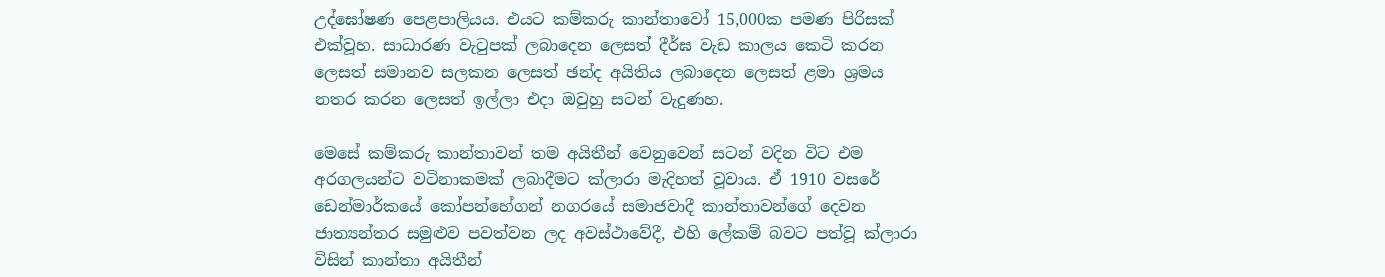උද්ඝෝෂණ පෙළපාලියය. එයට කම්කරු කාන්තාවෝ 15,000ක පමණ පිරිසක් එක්වූහ. සාධාරණ වැටුපක් ලබාදෙන ලෙසත් දීර්ඝ වැඩ කාලය කෙටි කරන ලෙසත් සමානව සලකන ලෙසත් ඡන්ද අයිතිය ලබාදෙන ලෙසත් ළමා ශ්‍රමය නතර කරන ලෙසත් ඉල්ලා එදා ඔවුහු සටන් වැදුණහ.

මෙසේ කම්කරු කාන්තාවන් තම අයිතීන් වෙනුවෙන් සටන් වදින විට එම අරගලයන්ට වටිනාකමක් ලබාදීමට ක්ලාරා මැදිහත් වූවාය. ඒ 1910 වසරේ ඩෙන්මාර්කයේ කෝපන්හේගන් නගරයේ සමාජවාදී කාන්තාවන්ගේ දෙවන ජාත්‍යන්තර සමුළුව පවත්වන ලද අවස්ථාවේදී, එහි ලේකම් බවට පත්වූ ක්ලාරා විසින් කාන්තා අයිතීන්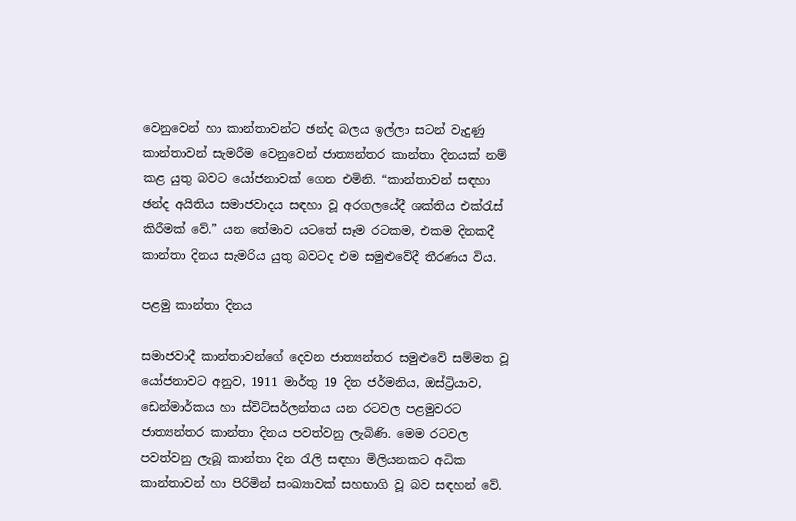වෙනුවෙන් හා කාන්තාවන්ට ඡන්ද බලය ඉල්ලා සටන් වැදුණු කාන්තාවන් සැමරීම වෙනුවෙන් ජාත්‍යන්තර කාන්තා දිනයක් නම් කළ යුතු බවට යෝජනාවක් ගෙන එමිනි. “කාන්තාවන් සඳහා ඡන්ද අයිතිය සමාජවාදය සඳහා වූ අරගලයේදී ශක්තිය එක්රැස් කිරීමක් වේ.” යන තේමාව යටතේ සෑම රටකම, එකම දිනකදී කාන්තා දිනය සැමරිය යුතු බවටද එම සමුළුවේදී තීරණය විය.

පළමු කාන්තා දිනය

සමාජවාදී කාන්තාවන්ගේ දෙවන ජාත්‍යන්තර සමුළුවේ සම්මත වූ යෝජනාවට අනුව, 1911 මාර්තු 19 දින ජර්මනිය, ඔස්ට්‍රියාව, ඩෙන්මාර්කය හා ස්විට්සර්ලන්තය යන රටවල පළමුවරට ජාත්‍යන්තර කාන්තා දිනය පවත්වනු ලැබිණි. මෙම රටවල පවත්වනු ලැබූ කාන්තා දින රැලි සඳහා මිලියනකට අධික කාන්තාවන් හා පිරිමින් සංඛ්‍යාවක් සහභාගි වූ බව සඳහන් වේ.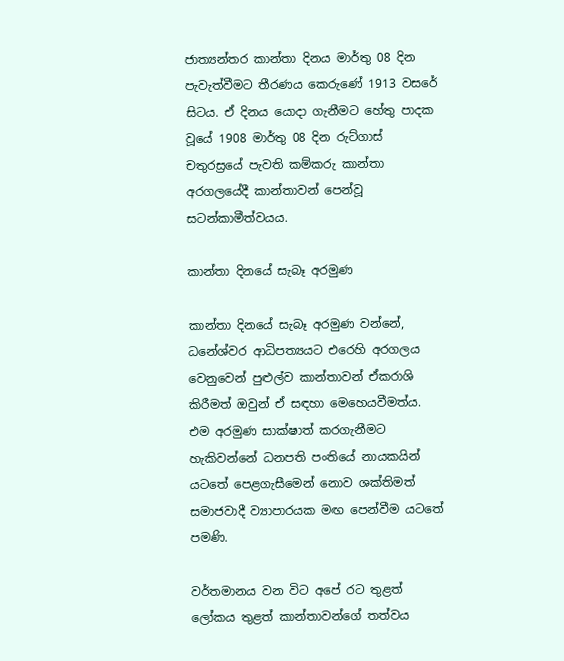ජාත්‍යන්තර කාන්තා දිනය මාර්තු 08 දින පැවැත්වීමට තීරණය කෙරුණේ 1913 වසරේ සිටය. ඒ දිනය යොදා ගැනීමට හේතු පාදක වූයේ 1908 මාර්තු 08 දින රුට්ගාස් චතුරස්‍රයේ පැවති කම්කරු කාන්තා අරගලයේදී කාන්තාවන් පෙන්වූ සටන්කාමීත්වයය.

කාන්තා දිනයේ සැබෑ අරමුණ

කාන්තා දිනයේ සැබෑ අරමුණ වන්නේ, ධනේශ්වර ආධිපත්‍යයට එරෙහි අරගලය වෙනුවෙන් පුළුල්ව කාන්තාවන් ඒකරාශි කිරීමත් ඔවුන් ඒ සඳහා මෙහෙයවීමත්ය. එම අරමුණ සාක්ෂාත් කරගැනීමට හැකිවන්නේ ධනපති පංතියේ නායකයින් යටතේ පෙළගැසීමෙන් නොව ශක්තිමත් සමාජවාදී ව්‍යාපාරයක මඟ පෙන්වීම යටතේ පමණි.

වර්තමානය වන විට අපේ රට තුළත් ලෝකය තුළත් කාන්තාවන්ගේ තත්වය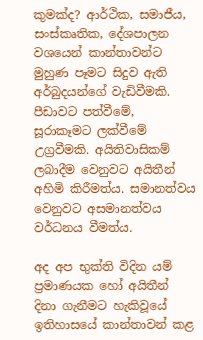කුමක්ද? ආර්ථික, සමාජීය, සංස්කෘතික, දේශපාලන වශයෙන් කාන්තාවන්ට මුහුණ පෑමට සිදුව ඇති අර්බුදයන්ගේ වැඩිවීමකි. පීඩාවට පත්වීමේ, සූරාකෑමට ලක්වීමේ උග්‍රවීමකි. අයිතිවාසිකම් ලබාදීම වෙනුවට අයිතීන් අහිමි කිරීමත්ය. සමානත්වය වෙනුවට අසමානත්වය වර්ධනය වීමත්ය.

අද අප භුක්ති විදින යම් ප්‍රමාණයක හෝ අයිතීන් දිනා ගැනීමට හැකිවූයේ ඉතිහාසයේ කාන්තාවන් කළ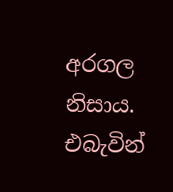අරගල නිසාය. එබැවින්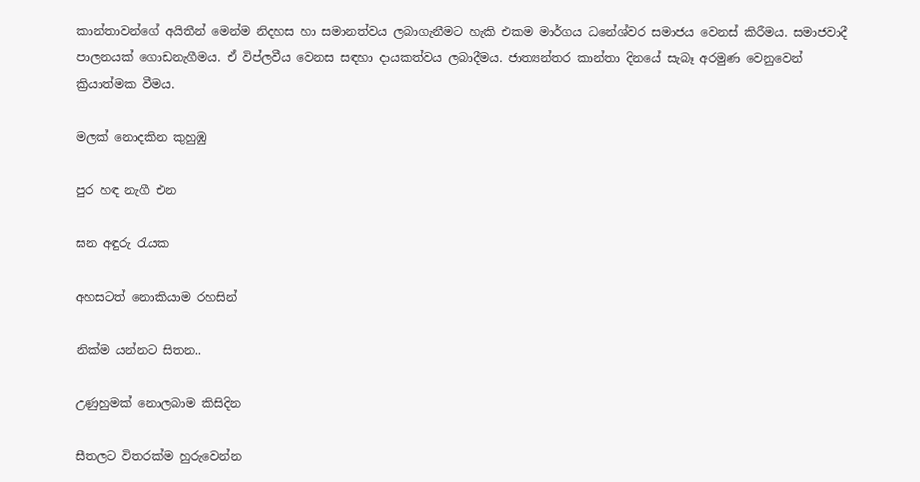කාන්තාවන්ගේ අයිතීන් මෙන්ම නිදහස හා සමානත්වය ලබාගැනීමට හැකි එකම මාර්ගය ධනේශ්වර සමාජය වෙනස් කිරීමය. සමාජවාදී පාලනයක් ගොඩනැගීමය. ඒ විප්ලවීය වෙනස සඳහා දායකත්වය ලබාදීමය. ජාත්‍යන්තර කාන්තා දිනයේ සැබෑ අරමුණ වෙනුවෙන් ක්‍රියාත්මක වීමය.

මලක් නොදකින කුහුඹු

පුර හඳ නැගී එන

ඝන අඳුරු රැයක

අහසටත් නොකියාම රහසින්

නික්ම යන්නට සිතන..

උණුහුමක් නොලබාම කිසිදින

සීතලට විතරක්ම හුරුවෙන්න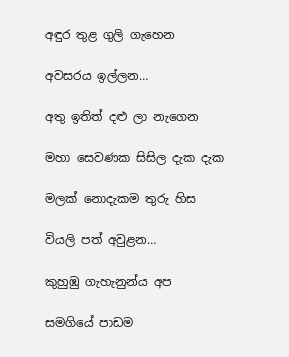අඳුර තුළ ගුලි ගැහෙන

අවසරය ඉල්ලන…

අතු ඉතිත් දළු ලා නැගෙන

මහා සෙවණක සිසිල දැක දැක

මලක් නොදැකම තුරු හිස

වියලි පත් අවුළන…

කුහුඹු ගැහැනුන්ය අප

සමගියේ පාඩම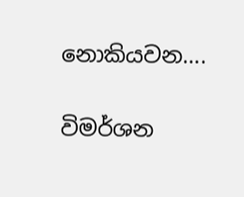නොකියවන….

විමර්ශන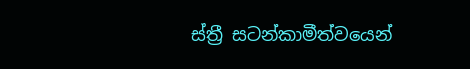ස්ත්‍රී සටන්කාමීත්වයෙන්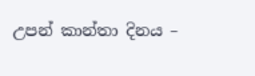උපන් කාන්තා දිනය –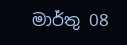මාර්තු 08